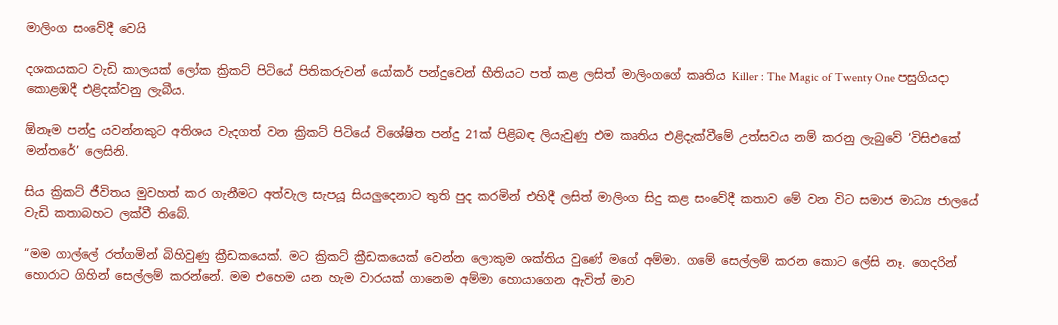මාලිංග සංවේදී වෙයි

දශකයකට වැඩි කාලයක් ලෝක ක්‍රිකට් පිටියේ පිතිකරුවන් යෝකර් පන්දුවෙන් භීතියට පත් කළ ලසිත් මාලිංගගේ කෘතිය Killer : The Magic of Twenty One පසුගියදා කොළඹදී එළිදක්වනු ලැබීය.

ඕනෑම පන්දු යවන්නකුට අතිශය වැදගත් වන ක්‍රිකට් පිටියේ විශේෂිත පන්දු 21ක් පිළිබඳ ලියැවුණු එම කෘතිය එළිදැක්වීමේ උත්සවය නම් කරනු ලැබුවේ ‘විසිඑකේ මන්තරේ’ ලෙසිනි.

සිය ක්‍රිකට් ජීවිතය මුවහත් කර ගැනීමට අත්වැල සැපයූ සියලුදෙනාට තුති පුද කරමින් එහිදී ලසිත් මාලිංග සිදු කළ සංවේදී කතාව මේ වන විට සමාජ මාධ්‍ය ජාලයේ වැඩි කතාබහට ලක්වී තිබේ.

“මම ගාල්ලේ රත්ගමින් බිහිවුණු ක්‍රීඩකයෙක්. මට ක්‍රිකට් ක්‍රීඩකයෙක් වෙන්න ලොකුම ශක්තිය වුණේ මගේ අම්මා. ගමේ සෙල්ලම් කරන කොට ලේසි නෑ. ගෙදරින් හොරාට ගිහින් සෙල්ලම් කරන්නේ. මම එහෙම යන හැම වාරයක් ගානෙම අම්මා හොයාගෙන ඇවිත් මාව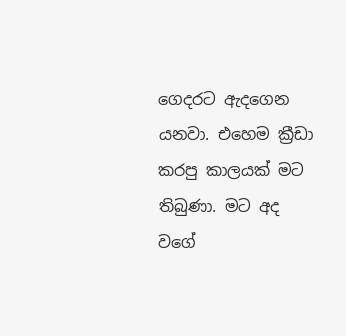ගෙදරට ඇදගෙන යනවා. එහෙම ක්‍රීඩා කරපු කාලයක් මට තිබුණා. මට අද වගේ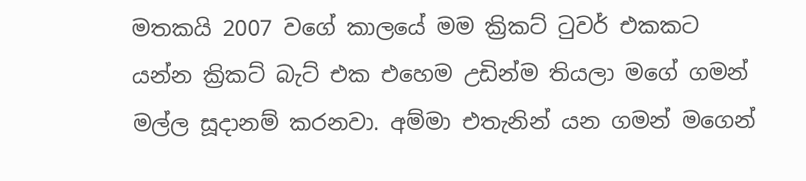මතකයි 2007 වගේ කාලයේ මම ක්‍රිකට් ටුවර් එකකට යන්න ක්‍රිකට් බැට් එක එහෙම උඩින්ම තියලා මගේ ගමන් මල්ල සූදානම් කරනවා. අම්මා එතැනින් යන ගමන් මගෙන්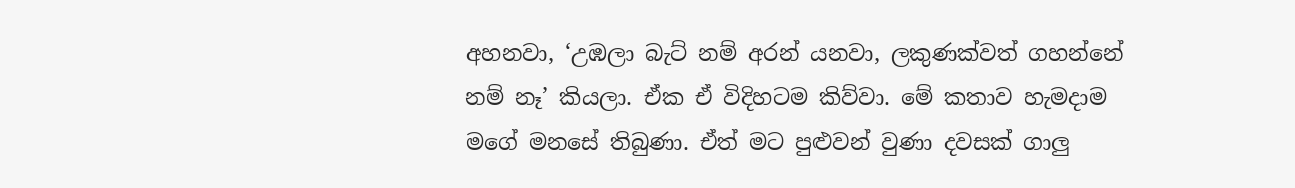අහනවා, ‘උඹලා බැට් නම් අරන් යනවා, ලකුණක්වත් ගහන්නේ නම් නෑ’ කියලා. ඒක ඒ විදිහටම කිව්වා. මේ කතාව හැමදාම මගේ මනසේ තිබුණා. ඒත් මට පුළුවන් වුණා දවසක් ගාලු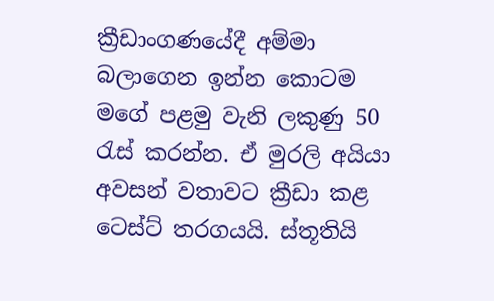ක්‍රීඩාංගණයේදී අම්මා බලාගෙන ඉන්න කොටම මගේ පළමු වැනි ලකුණු 50 රැස් කරන්න. ඒ මුරලි අයියා අවසන් වතාවට ක්‍රීඩා කළ ටෙස්ට් තරගයයි. ස්තූතියි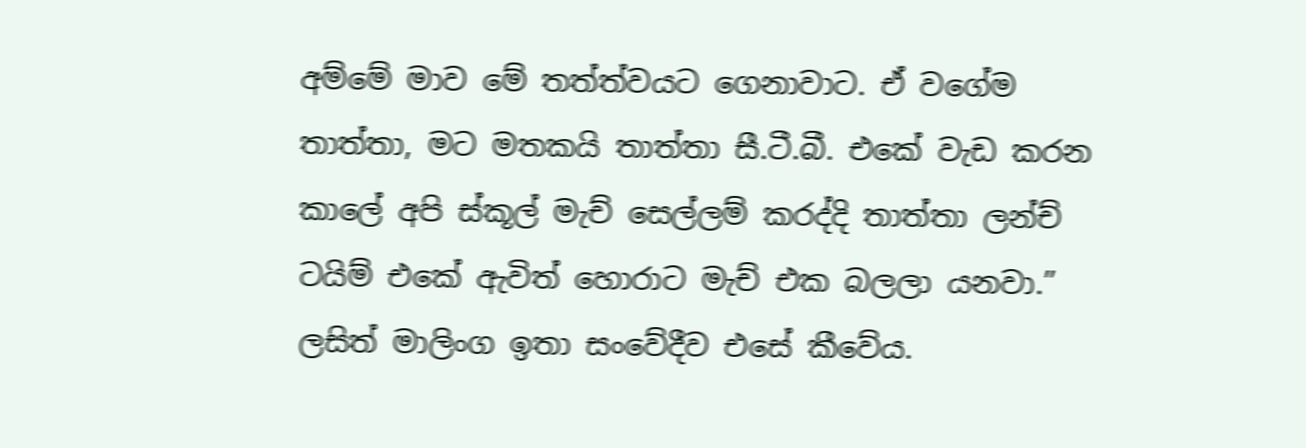අම්මේ මාව මේ තත්ත්වයට ගෙනාවාට. ඒ වගේම තාත්තා, මට මතකයි තාත්තා සී.ටී.බී. එකේ වැඩ කරන කාලේ අපි ස්කූල් මැච් සෙල්ලම් කරද්දි තාත්තා ලන්ච් ටයිම් එකේ ඇවිත් හොරාට මැච් එක බලලා යනවා.” ලසිත් මාලිංග ඉතා සංවේදීව එසේ කීවේය.